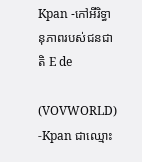Kpan -កៅអីរិទ្ធានុភាពរបស់ជនជាតិ E de

(VOVWORLD) -Kpan ជាឈ្មោះ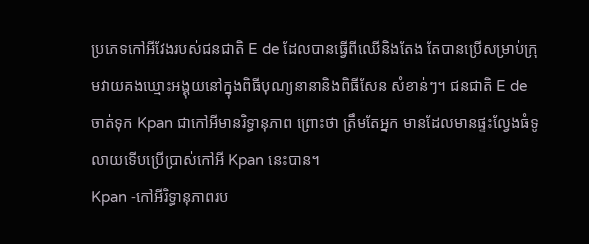ប្រភេទកៅអីវែងរបស់ជនជាតិ E de ដែលបានធ្វើពីឈើនិងតែង តែបានប្រើសម្រាប់ក្រុមវាយគងឃ្មោះអង្គុយនៅក្នុងពិធីបុណ្យនានានិងពិធីសែន សំខាន់ៗ។ ជនជាតិ E de ចាត់ទុក Kpan ជាកៅអីមានរិទ្ធានុភាព ព្រោះថា ត្រឹមតែអ្នក មានដែលមានផ្ទះល្វែងធំទូលាយទើបប្រើប្រាស់កៅអី Kpan នេះបាន។
Kpan -កៅអីរិទ្ធានុភាពរប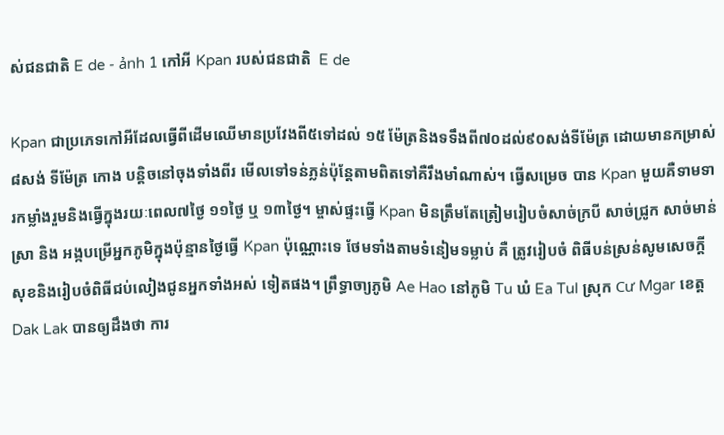ស់ជនជាតិ E de - ảnh 1 កៅអី Kpan របស់ជនជាតិ  E de

Kpan ជាប្រភេទកៅអីដែលធ្វើពីដើមឈើមានប្រវែងពី៥ទៅដល់ ១៥ ម៉ែត្រនិងទទឹងពី៧០ដល់៩០សង់ទីម៉ែត្រ ដោយមានកម្រាស់៨សង់ ទីម៉ែត្រ កោង បន្តិចនៅចុងទាំងពីរ មើលទៅទន់ភ្លន់ប៉ុន្តែតាមពិតទៅគឺរឹងមាំណាស់។ ធ្វើសម្រេច បាន Kpan មួយគឺទាមទារកម្លាំងរួមនិងធ្វើក្នុងរយៈពេល៧ថ្ងៃ ១១ថ្ងៃ ឬ ១៣ថ្ងៃ។ ម្ចាស់ផ្ទះធ្វើ Kpan មិនត្រឹមតែត្រៀមរៀបចំសាច់ក្របី សាច់ជ្រូក សាច់មាន់ ស្រា និង អង្កបម្រើអ្នកភូមិក្នុងប៉ុន្មានថ្ងៃធ្វើ Kpan ប៉ុណ្ណោះទេ ថែមទាំងតាមទំនៀមទម្លាប់ គឺ ត្រូវរៀបចំ ពិធីបន់ស្រន់សូមសេចក្តីសុខនិងរៀបចំពិធីជប់លៀងជូនអ្នកទាំងអស់ ទៀតផង។ ព្រឹទ្ធាចា្យភូមិ Ae Hao នៅភូមិ Tu ឃំ Ea Tul ស្រុក Cư Mgar ខេត្ត Dak Lak បានឲ្យដឹងថា ការ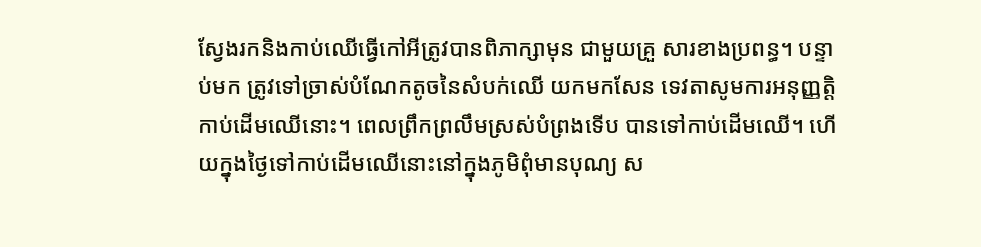ស្វែងរកនិងកាប់ឈើធ្វើកៅអីត្រូវបានពិភាក្សាមុន ជាមួយគ្រួ សារខាងប្រពន្ធ។ បន្ទាប់មក ត្រូវទៅច្រាស់បំណែកតូចនៃសំបក់ឈើ យកមកសែន ទេវតាសូមការអនុញ្ញត្តិកាប់ដើមឈើនោះ។ ពេលព្រឹកព្រលឹមស្រស់បំព្រងទើប បានទៅកាប់ដើមឈើ។ ហើយក្នុងថ្ងៃទៅកាប់ដើមឈើនោះនៅក្នុងភូមិពុំមានបុណ្យ ស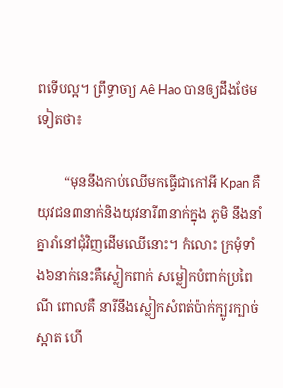ពទើបល្អ។ ព្រឹទ្ធាចា្យ Aê Hao បានឲ្យដឹងថែមទៀតថា៖

        “មុននឹងកាប់ឈើមកធ្វើជាកៅអី Kpan គឺយុវជន៣នាក់និងយុវនារី៣នាក់ក្នុង ភូមិ នឹងនាំគ្នារាំនៅជុំវិញដើមឈើនោះ។ កំលោះ ក្រមុំទាំង៦នាក់នេះគឺស្លៀកពាក់ សម្លៀកបំពាក់ប្រពៃណី ពោលគឺ នារីនឹងស្លៀកសំពត់ប៉ាក់ក្បូរក្បាច់ស្អាត ហើ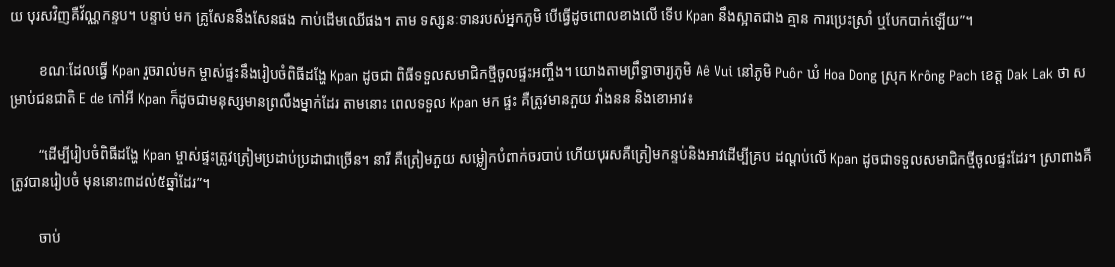យ បុរសវិញគឺវ័ណ្ណកន្ទប។ បន្ទាប់ មក គ្រូសែននឹងសែនផង កាប់ដើមឈើផង។ តាម ទស្សនៈទានរបស់អ្នកភូមិ បើធ្វើដូចពោលខាងលើ ទើប Kpan នឹងស្អាតជាង គ្មាន ការប្រេះស្រាំ ឬបែកបាក់ឡើយ”។

        ខណៈដែលធ្វើ Kpan រួចរាល់មក ម្ចាស់ផ្ទះនឹងរៀបចំពិធីដង្ហែ Kpan ដូចជា ពិធីទទួលសមាជិកថ្មីចូលផ្ទះអញ្ចឹង។ យោងតាមព្រឹទ្ធាចារ្យភូមិ Aê Vui នៅភូមិ Puôr ឃំ Hoa Dong ស្រុក Krông Pach ខេត្ត Dak Lak ថា សម្រាប់ជនជាតិ E de កៅអី Kpan ក៏ដូចជាមនុស្សមានព្រលឹងម្នាក់ដែរ តាមនោះ ពេលទទួល Kpan មក ផ្ទះ គឺត្រូវមានភួយ វាំងនន និងខោអាវ៖

        “ដើម្បីរៀបចំពិធីដង្ហែ Kpan ម្ចាស់ផ្ទះត្រូវត្រៀមប្រដាប់ប្រដាជាច្រើន។ នារី គឺត្រៀមភួយ សម្លៀកបំពាក់ចរបាប់ ហើយបុរសគឺត្រៀមកន្ទប់និងអាវដើម្បីគ្រប ដណ្តប់លើ Kpan ដូចជាទទួលសមាជិកថ្មីចូលផ្ទះដែរ។ ស្រាពាងគឺត្រូវបានរៀបចំ មុននោះ៣ដល់៥ឆ្នាំដែរ”។

        ចាប់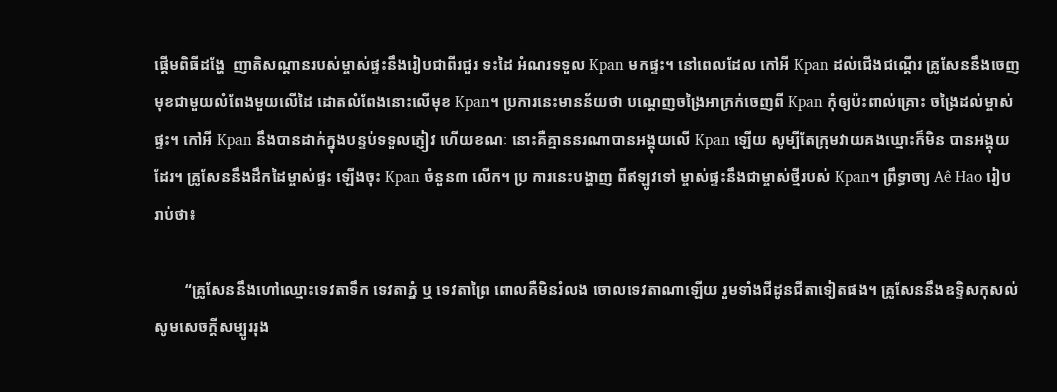ផ្តើមពិធីដង្ហែ  ញាតិសណ្តានរបស់ម្ចាស់ផ្ទះនឹងរៀបជាពីរជួរ ទះដៃ អំណរទទួល Kpan មកផ្ទះ។ នៅពេលដែល កៅអី Kpan ដល់ជើងជណ្តើរ គូ្រសែននឹងចេញមុខជាមួយលំពែងមួយលើដៃ ដោតលំពែងនោះលើមុខ Kpan។ ប្រការនេះមានន័យថា បណ្តេញចង្រៃអាក្រក់ចេញពី Kpan កុំឲ្យប៉ះពាល់គ្រោះ ចង្រៃដល់ម្ចាស់ផ្ទះ។ កៅអី Kpan នឹងបានដាក់ក្នុងបន្ទប់ទទួលភ្ញៀវ ហើយខណៈ នោះគឺគ្មាននរណាបានអង្គុយលើ Kpan ឡើយ សូម្បីតែក្រុមវាយគងឃ្មោះក៏មិន បានអង្គុយដែរ។ គ្រូសែននឹងដឹកដៃម្ចាស់ផ្ទះ ឡើងចុះ Kpan ចំនួន៣ លើក។ ប្រ ការនេះបង្ហាញ ពីឥឡូវទៅ ម្ចាស់ផ្ទះនឹងជាម្ចាស់ថ្មីរបស់ Kpan។ ព្រឹទ្ធាចា្យ Aê Hao រៀបរាប់ថា៖

        “គ្រូសែននឹងហៅឈ្មោះទេវតាទឹក ទេវតាភ្នំ ឬ ទេវតាព្រៃ ពោលគឺមិនរំលង ចោលទេវតាណាឡើយ រួមទាំងជីដូនជីតាទៀតផង។ គ្រូសែននឹងឧទ្ទិសកុសល់ សូមសេចក្តីសម្បូររុង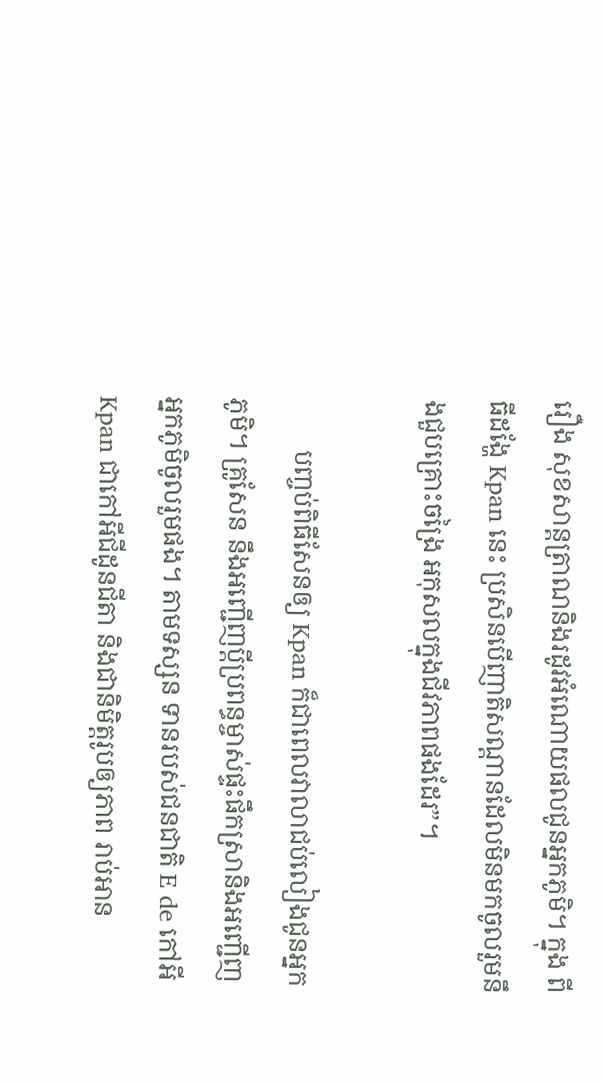រឿង សុខសាន្តត្រាណនិងរដូវអំណោយផលជូនអ្នកភូមិ។ ក្នុង ពីធីដង្ហែ Kpan នេះ ប្រសិនបើញាតិសណ្តានដែលមិនមកចូលរួមនឹងជួបគ្រោះចង្រៃ អកុសលក្នុងជីវភាពផងដែរ”។

        បញ្ចប់ពិធីសែនឲ្យ Kpan ក៏ជាពេលវាលាជប់លៀងជូនអ្នកភូមិ។ គ្រូសែន នឹងអញ្ជើញប្តីប្រពន្ធម្ចាស់ផ្ទះផឹកស្រានិងអញ្ជើញអ្នកភូមិចូលរួមផង។ តាមទស្សន ទានរបស់ជនជាតិ E de កៅអី Kpan ជាកៅអីជីដូនជីតា និងជានិមិត្តរូបឲ្យភាព រាប់អាន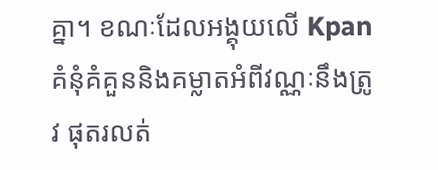គ្នា។ ខណៈដែលអង្គុយលើ Kpan គំនុំគំគួននិងគម្លាតអំពីវណ្ណៈនឹងត្រូវ ផុតរលត់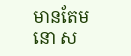មានតែមនោ ស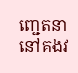ញ្ជេតនានៅគងវ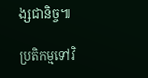ង្សជានិច្ច៕

ប្រតិកម្មទៅវិ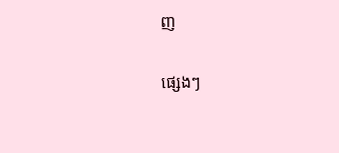ញ

ផ្សេងៗ